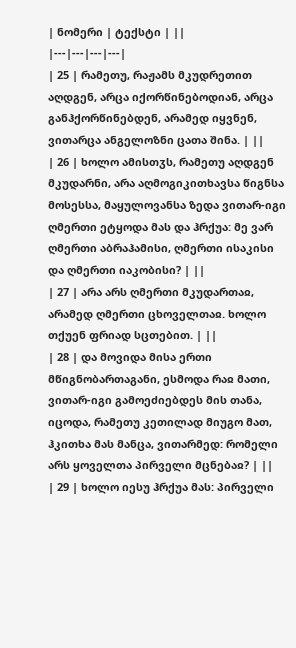| ნომერი | ტექსტი | ||
|---|---|---|---|
| 25 | რამეთუ, რაჟამს მკუდრეთით აღდგენ, არცა იქორწინებოდიან, არცა განჰქორწინებდენ, არამედ იყვნენ, ვითარცა ანგელოზნი ცათა შინა. | ||
| 26 | ხოლო ამისთჳს, რამეთუ აღდგენ მკუდარნი, არა აღმოგიკითხავსა წიგნსა მოსესსა, მაყულოვანსა ზედა ვითარ-იგი ღმერთი ეტყოდა მას და ჰრქუა: მე ვარ ღმერთი აბრაჰამისი, ღმერთი ისაკისი და ღმერთი იაკობისი? | ||
| 27 | არა არს ღმერთი მკუდართაჲ, არამედ ღმერთი ცხოველთაჲ. ხოლო თქუენ ფრიად სცთებით. | ||
| 28 | და მოვიდა მისა ერთი მწიგნობართაგანი, ესმოდა რაჲ მათი, ვითარ-იგი გამოეძიებდეს მის თანა, იცოდა, რამეთუ კეთილად მიუგო მათ, ჰკითხა მას მანცა, ვითარმედ: რომელი არს ყოველთა პირველი მცნებაჲ? | ||
| 29 | ხოლო იესუ ჰრქუა მას: პირველი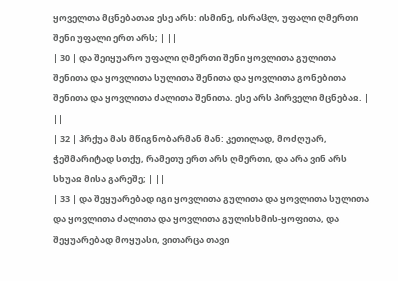ყოველთა მცნებათაჲ ესე არს: ისმინე, ისრაჱლ, უფალი ღმერთი შენი უფალი ერთ არს; | ||
| 30 | და შეიყუარო უფალი ღმერთი შენი ყოვლითა გულითა შენითა და ყოვლითა სულითა შენითა და ყოვლითა გონებითა შენითა და ყოვლითა ძალითა შენითა. ესე არს პირველი მცნებაჲ. | ||
| 32 | ჰრქუა მას მწიგნობარმან მან: კეთილად, მოძღუარ, ჭეშმარიტად სთქუ, რამეთუ ერთ არს ღმერთი, და არა ვინ არს სხუაჲ მისა გარეშე; | ||
| 33 | და შეყუარებად იგი ყოვლითა გულითა და ყოვლითა სულითა და ყოვლითა ძალითა და ყოვლითა გულისხმის-ყოფითა, და შეყუარებად მოყუასი, ვითარცა თავი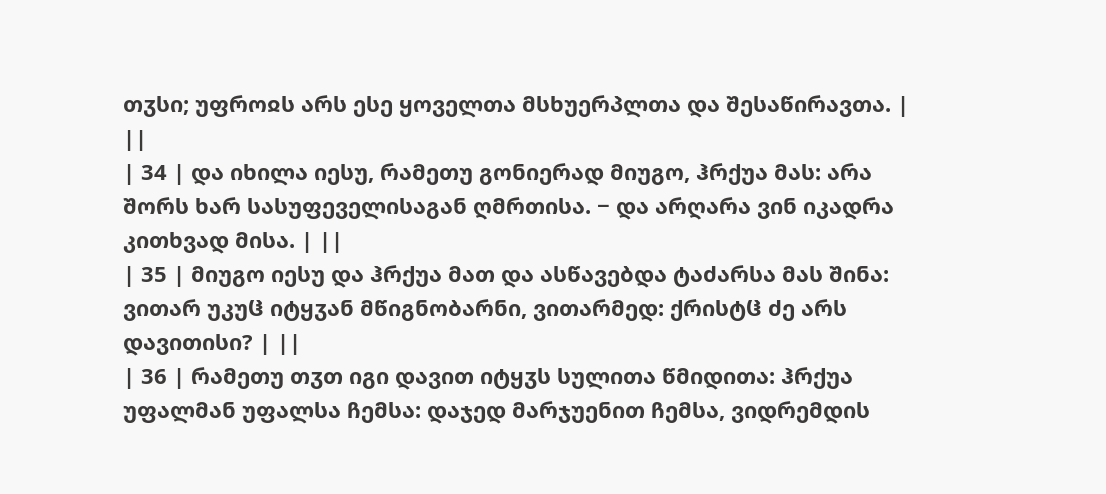თჳსი; უფროჲს არს ესე ყოველთა მსხუერპლთა და შესაწირავთა. | ||
| 34 | და იხილა იესუ, რამეთუ გონიერად მიუგო, ჰრქუა მას: არა შორს ხარ სასუფეველისაგან ღმრთისა. − და არღარა ვინ იკადრა კითხვად მისა. | ||
| 35 | მიუგო იესუ და ჰრქუა მათ და ასწავებდა ტაძარსა მას შინა: ვითარ უკუჱ იტყჳან მწიგნობარნი, ვითარმედ: ქრისტჱ ძე არს დავითისი? | ||
| 36 | რამეთუ თჳთ იგი დავით იტყჳს სულითა წმიდითა: ჰრქუა უფალმან უფალსა ჩემსა: დაჯედ მარჯუენით ჩემსა, ვიდრემდის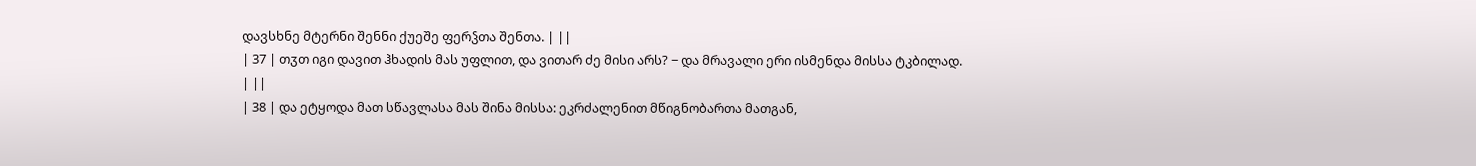დავსხნე მტერნი შენნი ქუეშე ფერჴთა შენთა. | ||
| 37 | თჳთ იგი დავით ჰხადის მას უფლით, და ვითარ ძე მისი არს? − და მრავალი ერი ისმენდა მისსა ტკბილად. | ||
| 38 | და ეტყოდა მათ სწავლასა მას შინა მისსა: ეკრძალენით მწიგნობართა მათგან,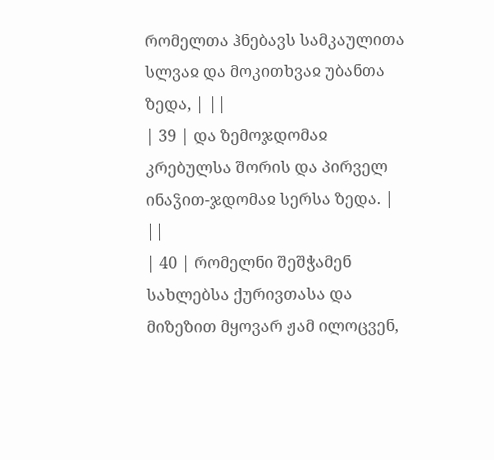რომელთა ჰნებავს სამკაულითა სლვაჲ და მოკითხვაჲ უბანთა ზედა, | ||
| 39 | და ზემოჯდომაჲ კრებულსა შორის და პირველ ინაჴით-ჯდომაჲ სერსა ზედა. | ||
| 40 | რომელნი შეშჭამენ სახლებსა ქურივთასა და მიზეზით მყოვარ ჟამ ილოცვენ,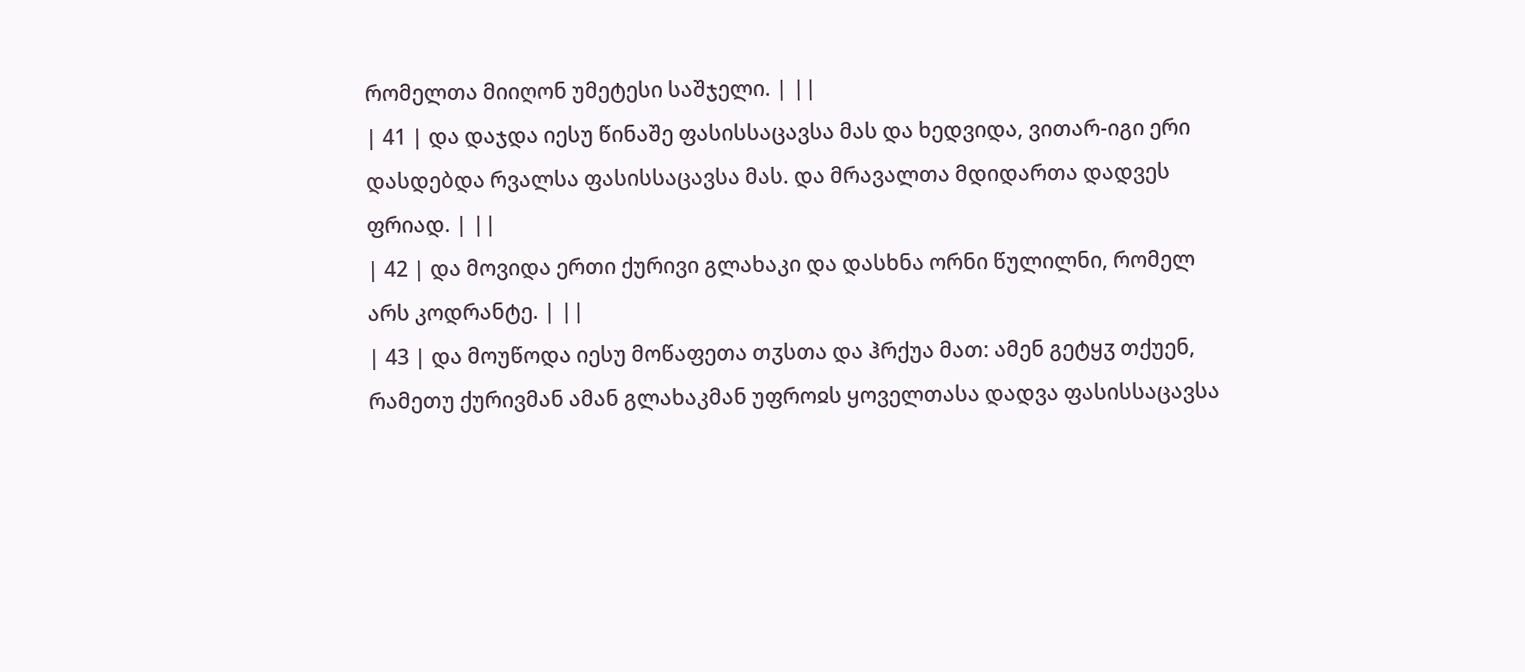რომელთა მიიღონ უმეტესი საშჯელი. | ||
| 41 | და დაჯდა იესუ წინაშე ფასისსაცავსა მას და ხედვიდა, ვითარ-იგი ერი დასდებდა რვალსა ფასისსაცავსა მას. და მრავალთა მდიდართა დადვეს ფრიად. | ||
| 42 | და მოვიდა ერთი ქურივი გლახაკი და დასხნა ორნი წულილნი, რომელ არს კოდრანტე. | ||
| 43 | და მოუწოდა იესუ მოწაფეთა თჳსთა და ჰრქუა მათ: ამენ გეტყჳ თქუენ, რამეთუ ქურივმან ამან გლახაკმან უფროჲს ყოველთასა დადვა ფასისსაცავსა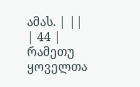ამას. | ||
| 44 | რამეთუ ყოველთა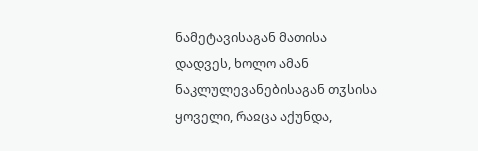ნამეტავისაგან მათისა დადვეს, ხოლო ამან ნაკლულევანებისაგან თჳსისა ყოველი, რაჲცა აქუნდა,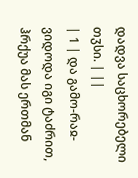დადვა საცხორებელი თჳსი. | ||
| 1 | და გამო-რაჲ-ვიდოდა იგი ტაძრით, ჰრქუა მას ერთმან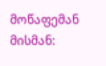მოწაფემან მისმან: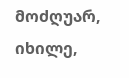მოძღუარ, იხილე,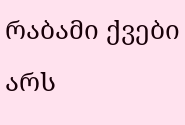რაბამი ქვები არს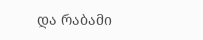და რაბამი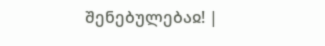შენებულებაჲ! |